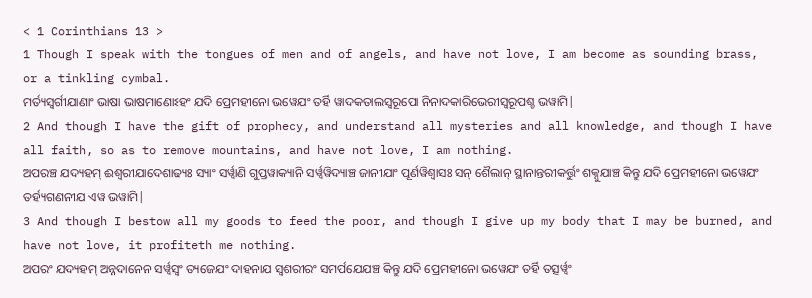< 1 Corinthians 13 >
1 Though I speak with the tongues of men and of angels, and have not love, I am become as sounding brass, or a tinkling cymbal.
ମର୍ତ୍ୟସ୍ୱର୍ଗୀଯାଣାଂ ଭାଷା ଭାଷମାଣୋଽହଂ ଯଦି ପ୍ରେମହୀନୋ ଭୱେଯଂ ତର୍ହି ୱାଦକତାଲସ୍ୱରୂପୋ ନିନାଦକାରିଭେରୀସ୍ୱରୂପଶ୍ଚ ଭୱାମି|
2 And though I have the gift of prophecy, and understand all mysteries and all knowledge, and though I have all faith, so as to remove mountains, and have not love, I am nothing.
ଅପରଞ୍ଚ ଯଦ୍ୟହମ୍ ଈଶ୍ୱରୀଯାଦେଶାଢ୍ୟଃ ସ୍ୟାଂ ସର୍ୱ୍ୱାଣି ଗୁପ୍ତୱାକ୍ୟାନି ସର୍ୱ୍ୱୱିଦ୍ୟାଞ୍ଚ ଜାନୀଯାଂ ପୂର୍ଣୱିଶ୍ୱାସଃ ସନ୍ ଶୈଲାନ୍ ସ୍ଥାନାନ୍ତରୀକର୍ତ୍ତୁଂ ଶକ୍ନୁଯାଞ୍ଚ କିନ୍ତୁ ଯଦି ପ୍ରେମହୀନୋ ଭୱେଯଂ ତର୍ହ୍ୟଗଣନୀଯ ଏୱ ଭୱାମି|
3 And though I bestow all my goods to feed the poor, and though I give up my body that I may be burned, and have not love, it profiteth me nothing.
ଅପରଂ ଯଦ୍ୟହମ୍ ଅନ୍ନଦାନେନ ସର୍ୱ୍ୱସ୍ୱଂ ତ୍ୟଜେଯଂ ଦାହନାଯ ସ୍ୱଶରୀରଂ ସମର୍ପଯେଯଞ୍ଚ କିନ୍ତୁ ଯଦି ପ୍ରେମହୀନୋ ଭୱେଯଂ ତର୍ହି ତତ୍ସର୍ୱ୍ୱଂ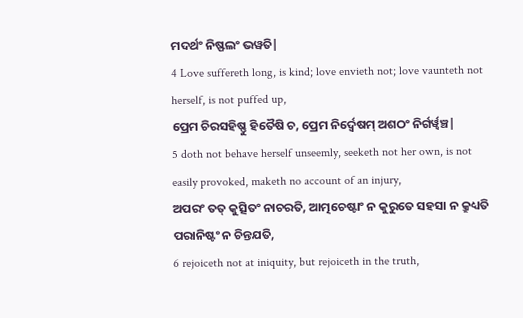ମଦର୍ଥଂ ନିଷ୍ଫଲଂ ଭୱତି|
4 Love suffereth long, is kind; love envieth not; love vaunteth not herself, is not puffed up,
ପ୍ରେମ ଚିରସହିଷ୍ଣୁ ହିତୈଷି ଚ, ପ୍ରେମ ନିର୍ଦ୍ୱେଷମ୍ ଅଶଠଂ ନିର୍ଗର୍ୱ୍ୱଞ୍ଚ|
5 doth not behave herself unseemly, seeketh not her own, is not easily provoked, maketh no account of an injury,
ଅପରଂ ତତ୍ କୁତ୍ସିତଂ ନାଚରତି, ଆତ୍ମଚେଷ୍ଟାଂ ନ କୁରୁତେ ସହସା ନ କ୍ରୁଧ୍ୟତି ପରାନିଷ୍ଟଂ ନ ଚିନ୍ତଯତି,
6 rejoiceth not at iniquity, but rejoiceth in the truth,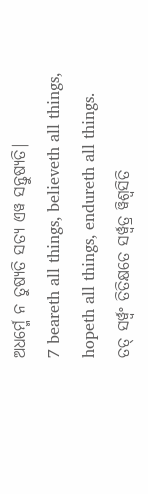ଅଧର୍ମ୍ମେ ନ ତୁଷ୍ୟତି ସତ୍ୟ ଏୱ ସନ୍ତୁଷ୍ୟତି|
7 beareth all things, believeth all things, hopeth all things, endureth all things.
ତତ୍ ସର୍ୱ୍ୱଂ ତିତିକ୍ଷତେ ସର୍ୱ୍ୱତ୍ର ୱିଶ୍ୱସିତି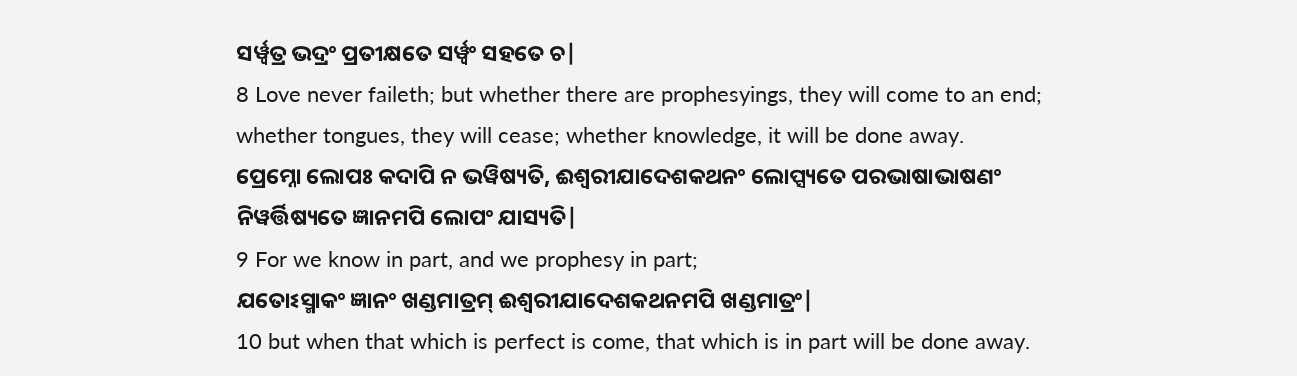ସର୍ୱ୍ୱତ୍ର ଭଦ୍ରଂ ପ୍ରତୀକ୍ଷତେ ସର୍ୱ୍ୱଂ ସହତେ ଚ|
8 Love never faileth; but whether there are prophesyings, they will come to an end; whether tongues, they will cease; whether knowledge, it will be done away.
ପ୍ରେମ୍ନୋ ଲୋପଃ କଦାପି ନ ଭୱିଷ୍ୟତି, ଈଶ୍ୱରୀଯାଦେଶକଥନଂ ଲୋପ୍ସ୍ୟତେ ପରଭାଷାଭାଷଣଂ ନିୱର୍ତ୍ତିଷ୍ୟତେ ଜ୍ଞାନମପି ଲୋପଂ ଯାସ୍ୟତି|
9 For we know in part, and we prophesy in part;
ଯତୋଽସ୍ମାକଂ ଜ୍ଞାନଂ ଖଣ୍ଡମାତ୍ରମ୍ ଈଶ୍ୱରୀଯାଦେଶକଥନମପି ଖଣ୍ଡମାତ୍ରଂ|
10 but when that which is perfect is come, that which is in part will be done away.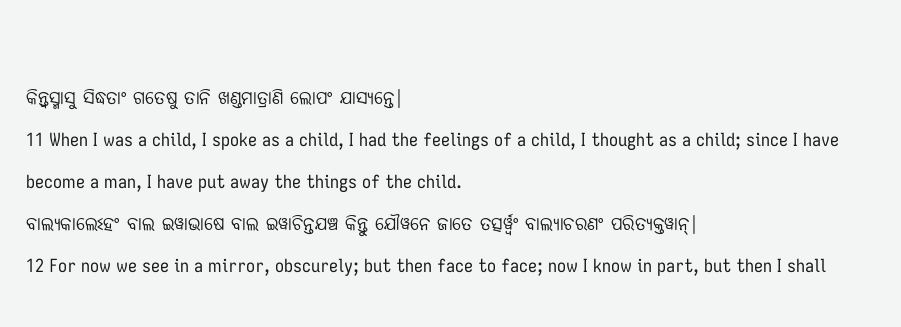କିନ୍ତ୍ୱସ୍ମାସୁ ସିଦ୍ଧତାଂ ଗତେଷୁ ତାନି ଖଣ୍ଡମାତ୍ରାଣି ଲୋପଂ ଯାସ୍ୟନ୍ତେ|
11 When I was a child, I spoke as a child, I had the feelings of a child, I thought as a child; since I have become a man, I have put away the things of the child.
ବାଲ୍ୟକାଲେଽହଂ ବାଲ ଇୱାଭାଷେ ବାଲ ଇୱାଚିନ୍ତଯଞ୍ଚ କିନ୍ତୁ ଯୌୱନେ ଜାତେ ତତ୍ସର୍ୱ୍ୱଂ ବାଲ୍ୟାଚରଣଂ ପରିତ୍ୟକ୍ତୱାନ୍|
12 For now we see in a mirror, obscurely; but then face to face; now I know in part, but then I shall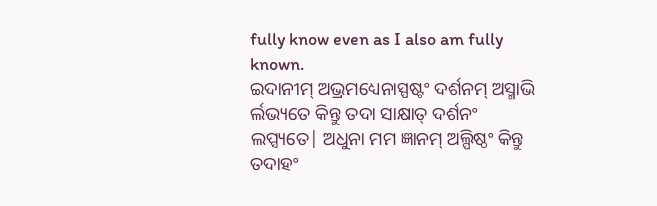fully know even as I also am fully known.
ଇଦାନୀମ୍ ଅଭ୍ରମଧ୍ୟେନାସ୍ପଷ୍ଟଂ ଦର୍ଶନମ୍ ଅସ୍ମାଭି ର୍ଲଭ୍ୟତେ କିନ୍ତୁ ତଦା ସାକ୍ଷାତ୍ ଦର୍ଶନଂ ଲପ୍ସ୍ୟତେ| ଅଧୁନା ମମ ଜ୍ଞାନମ୍ ଅଲ୍ପିଷ୍ଠଂ କିନ୍ତୁ ତଦାହଂ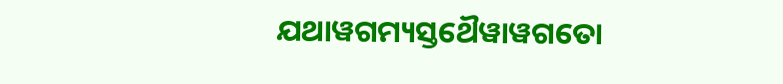ଯଥାୱଗମ୍ୟସ୍ତଥୈୱାୱଗତୋ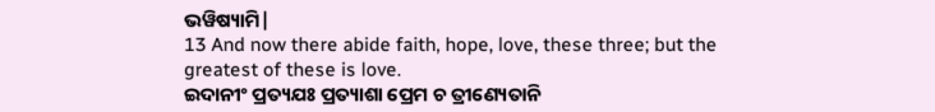ଭୱିଷ୍ୟାମି|
13 And now there abide faith, hope, love, these three; but the greatest of these is love.
ଇଦାନୀଂ ପ୍ରତ୍ୟଯଃ ପ୍ରତ୍ୟାଶା ପ୍ରେମ ଚ ତ୍ରୀଣ୍ୟେତାନି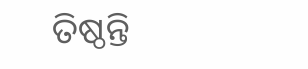ତିଷ୍ଠନ୍ତି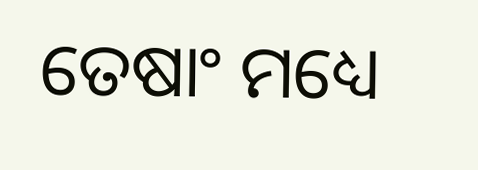ତେଷାଂ ମଧ୍ୟେ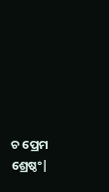ଚ ପ୍ରେମ ଶ୍ରେଷ୍ଠଂ|